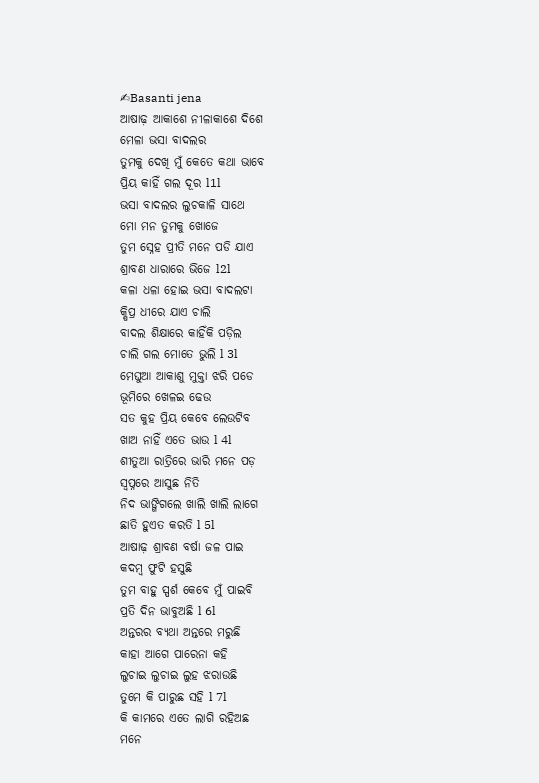✍Basanti jena
ଆଷାଢ଼ ଆକାଶେ ନୀଳାକାଶେ ଦିଶେ
ମେଳା ଭସା ବାଦଲର
ତୁମକୁ ଦେଖି ମୁଁ କେତେ କଥା ଭାବେ
ପ୍ରିୟ କାହିଁ ଗଲ ଦୂର l1l
ଭସା ବାଦଲର ଲୁଚକାଳି ସାଥେ
ମୋ ମନ ତୁମକୁ ଖୋଜେ
ତୁମ ସ୍ନେହ ପ୍ରୀତି ମନେ ପଡି ଯାଏ
ଶ୍ରାବଣ ଧାରାରେ ଭିଜେ l2l
କଳା ଧଳା ହୋଇ ଭସା ବାଦଲଟା
କ୍ଷିପ୍ର ଧୀରେ ଯାଏ ଚାଲି
ବାଦଲ ଶିକ୍ଷାରେ କାହିଁକି ପଡ଼ିଲ
ଚାଲି ଗଲ ମୋତେ ଭୁଲି l 3l
ମେଘୁଆ ଆକାଶୁ ମୁକ୍ତା ଝରି ପଡେ
ଭୂମିରେ ଖେଳଇ ଢେଉ
ସତ କୁହ ପ୍ରିୟ କେବେ ଲେଉଟିବ
ଖାଅ ନାହିଁ ଏତେ ଭାଉ l 4l
ଶୀତୁଆ ରାତ୍ରିରେ ଭାରି ମନେ ପଡ଼
ସ୍ବପ୍ନରେ ଆସୁଛ ନିତି
ନିଦ ଭାଙ୍ଗିଗଲେ ଖାଲି ଖାଲି ଲାଗେ
ଛାତି ହୁଏତ କରତି l 5l
ଆଷାଢ଼ ଶ୍ରାବଣ ବର୍ଷା ଜଳ ପାଇ
କଦମ୍ବ ଫୁଟି ହସୁଛି
ତୁମ ବାହୁ ସ୍ପର୍ଶ କେବେ ମୁଁ ପାଇବି
ପ୍ରତି ଦିନ ଭାବୁଅଛି l 6l
ଅନ୍ତରର ବ୍ୟଥା ଅନ୍ତରେ ମରୁଛି
କାହା ଆଗେ ପାରେନା କହି
ଲୁଚାଇ ଲୁଚାଇ ଲୁହ ଝରାଉଛି
ତୁମେ କି ପାରୁଛ ସହି l 7l
କି କାମରେ ଏତେ ଲାଗି ରହିଅଛ
ମନେ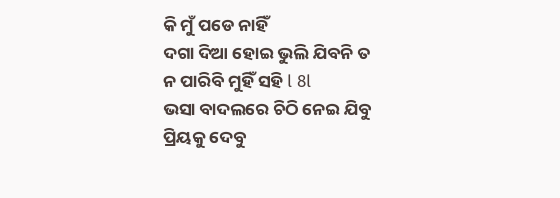କି ମୁଁ ପଡେ ନାହିଁ
ଦଗା ଦିଆ ହୋଇ ଭୁଲି ଯିବନି ତ
ନ ପାରିବି ମୁହିଁ ସହି l 8l
ଭସା ବାଦଲରେ ଚିଠି ନେଇ ଯିବୁ
ପ୍ରିୟକୁ ଦେବୁ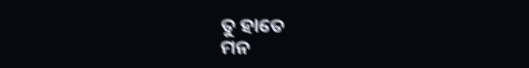ତୁ ହାତେ
ମନ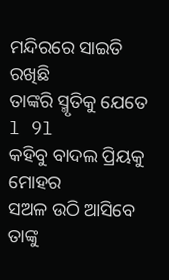ମନ୍ଦିରରେ ସାଇତି ରଖିଛି
ତାଙ୍କରି ସ୍ମୃତିକୁ ଯେତେ l 9l
କହିବୁ ବାଦଲ ପ୍ରିୟକୁ ମୋହର
ସଅଳ ଉଠି ଆସିବେ
ତାଙ୍କୁ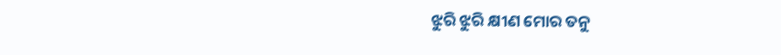ଝୁରି ଝୁରି କ୍ଷୀଣ ମୋର ତନୁ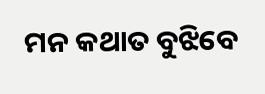ମନ କଥାତ ବୁଝିବେ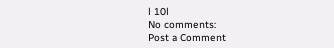l 10l
No comments:
Post a Comment